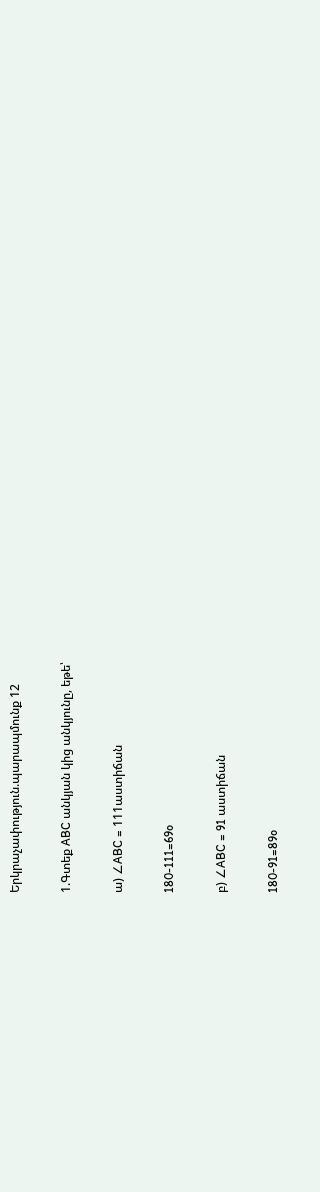Երկրաչափություն.պարապմունք 12

1.Գտեք ABC անկյան կից անկյունը, եթե՝

ա) ∠ABC = 111աստիճան

180-111=69o

բ) ∠ABC = 91 աստիճան

180-91=89o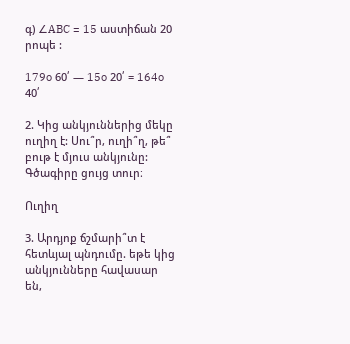գ) ∠ABC = 15 աստիճան 20 րոպե :

179o 60՛ — 15o 20՛ = 164o 40՛

2. Կից անկյուններից մեկը ուղիղ է: Սու՞ր, ուղի՞ղ, թե՞ բութ է մյուս անկյունը: Գծագիրը ցույց տուր։

Ուղիղ

3. Արդյոք ճշմարի՞տ է հետևյալ պնդումը. եթե կից անկյունները հավասար են,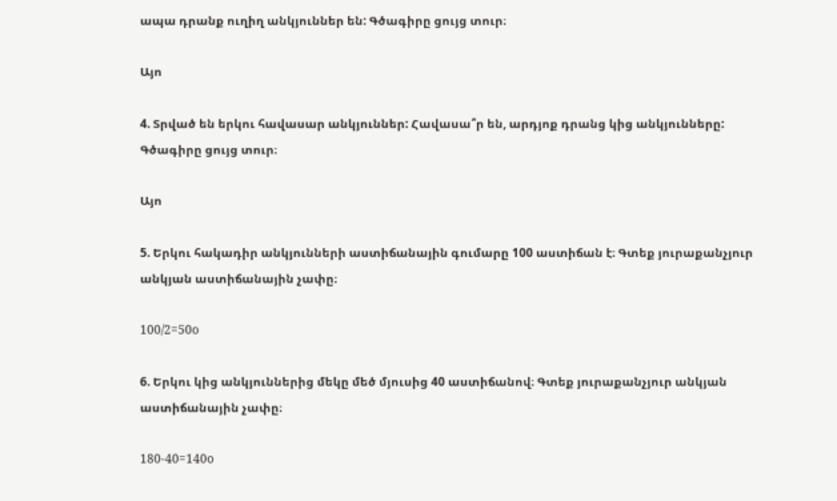ապա դրանք ուղիղ անկյուններ են: Գծագիրը ցույց տուր։

Այո

4. Տրված են երկու հավասար անկյուններ: Հավասա՞ր են, արդյոք դրանց կից անկյունները: Գծագիրը ցույց տուր։

Այո

5. Երկու հակադիր անկյունների աստիճանային գումարը 100 աստիճան է։ Գտեք յուրաքանչյուր անկյան աստիճանային չափը։

100/2=50o

6. Երկու կից անկյուններից մեկը մեծ մյուսից 40 աստիճանով։ Գտեք յուրաքանչյուր անկյան աստիճանային չափը։

180-40=140o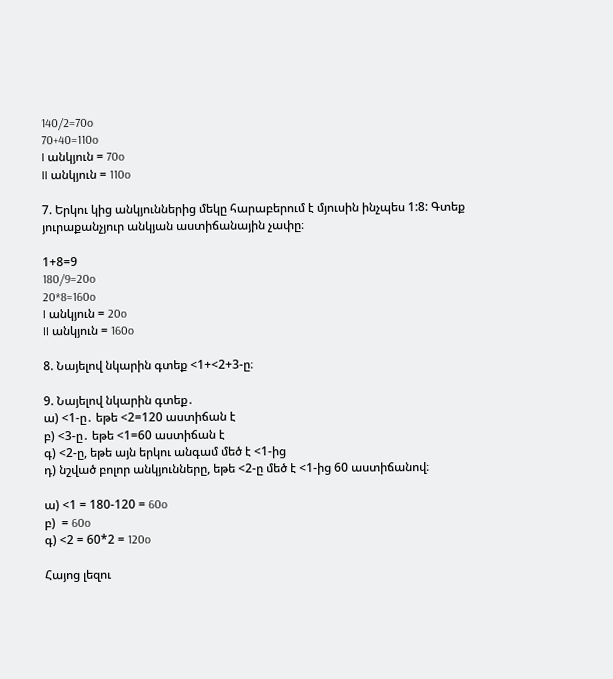140/2=70o
70+40=110o
I անկյուն = 70o
II անկյուն = 110o

7. Երկու կից անկյուններից մեկը հարաբերում է մյուսին ինչպես 1:8: Գտեք յուրաքանչյուր անկյան աստիճանային չափը։

1+8=9
180/9=20o
20*8=160o
I անկյուն = 20o
II անկյուն = 160o

8. Նայելով նկարին գտեք <1+<2+3-ը։

9. Նայելով նկարին գտեք․
ա) <1-ը․ եթե <2=120 աստիճան է
բ) <3-ը․ եթե <1=60 աստիճան է
գ) <2-ը, եթե այն երկու անգամ մեծ է <1-ից
դ) նշված բոլոր անկյունները, եթե <2-ը մեծ է <1-ից 60 աստիճանով։

ա) <1 = 180-120 = 60o
բ)  = 60o
գ) <2 = 60*2 = 120o

Հայոց լեզու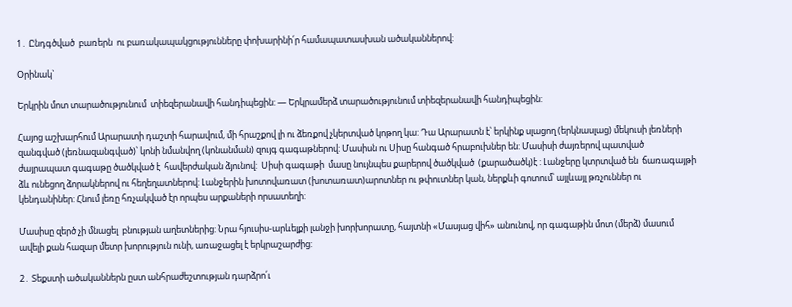1․ Ընդգծված  բառերն  ու բառակապակցությունները փոխարինի՛ր համապատասխան ածականներով:

Օրինակ`

Երկրին մոտ տարածությունում  տիեզերանավի հանդիպեցին: — Երկրամերձ տարածությունում տիեզերանավի հանդիպեցին:

Հայոց աշխարհում Արարատի դաշտի հարավում, մի հրաշքով լի ու ձեռքով չկերտված կոթող կա: Դա Արարատն է՝ երկինք սլացող (երկնասլաց) մեկուսի լեռների զանգված (լեռնազանգված)՝ կոնի նմանվող (կոնանման) զույգ գագաթներով: Մասիսն ու Սիսը հանգած հրաբուխներ են: Մասիսի ժայռերով պատված ժայրապատ գագաթը ծածկված է  հավերժական ձյունով:  Սիսի գագաթի  մասը նույնպես քարերով ծածկված  (քարածածկ)է : Լանջերը կտրտված են  ճառագայթի ձև ունեցող ձորակներով ու հեղեղատներով: Լանջերին խոտովառատ (խոտառատ)արոտներ ու թփուտներ կան, ներքևի գոտում՝ այլևայլ թռչուններ ու կենդանիներ: Հնում լեռը հռչակված էր որպես արքաների որսատեղի:

Մասիսը զերծ չի մնացել  բնության աղետներից: Նրա հյուսիս-արևելքի լանջի խորխորատը, հայտնի «Մասյաց վիհ» անունով, որ գագաթին մոտ (մերձ) մասում ավելի քան հազար մետր խորություն ունի, առաջացել է երկրաշարժից:

2․ Տեքստի ածականներն ըստ անհրաժեշտության դարձրո՛ւ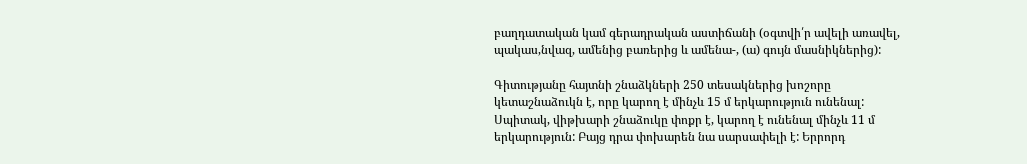բաղդատական կամ գերադրական աստիճանի (օգտվի՛ր ավելի առավել, պակաս,նվազ, ամենից բառերից և ամենա-, (ա) գույն մասնիկներից):

Գիտությանը հայտնի շնաձկների 250 տեսակներից խոշորը կետաշնաձուկն է, որը կարող է մինչև 15 մ երկարություն ունենալ: Սպիտակ, վիթխարի շնաձուկը փոքր է, կարող է ունենալ մինչև 11 մ երկարություն: Բայց դրա փոխարեն նա սարսափելի է: Երրորդ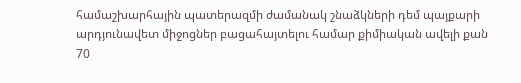համաշխարհային պատերազմի ժամանակ շնաձկների դեմ պայքարի արդյունավետ միջոցներ բացահայտելու համար քիմիական ավելի քան 70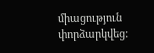միացություն փորձարկվեց: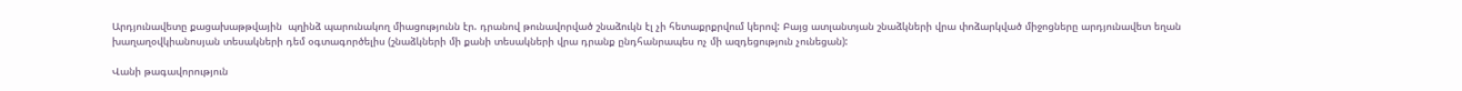Արդյունավետը քացախաթթվային  պղինձ պարունակող միացությունն էր. դրանով թունավորված շնաձուկն էլ չի հետաքրքրվում կերով: Բայց ատլանտյան շնաձկների վրա փոձարկված միջոցները արդյունավետ եղան խաղաղօվկիանոսյան տեսակների դեմ օգտագործելիս (շնաձկների մի քանի տեսակների վրա դրանք ընդհանրապես ոչ մի ազդեցություն չունեցան):

Վանի թագավորություն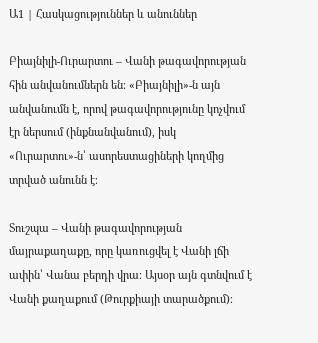Ա1 | Հասկացություններ և անուններ

Բիայնիլի-Ուրարտու – Վանի թագավորության հին անվանումներն են։ «Բիայնիլի»-ն այն անվանումն է, որով թագավորությունը կոչվում էր ներսում (ինքնանվանում), իսկ «Ուրարտու»-ն՝ ասորեստացիների կողմից տրված անունն է։

Տուշպա – Վանի թագավորության մայրաքաղաքը, որը կառուցվել է Վանի լճի ափին՝ Վանա բերդի վրա։ Այսօր այն գտնվում է Վանի քաղաքում (Թուրքիայի տարածքում)։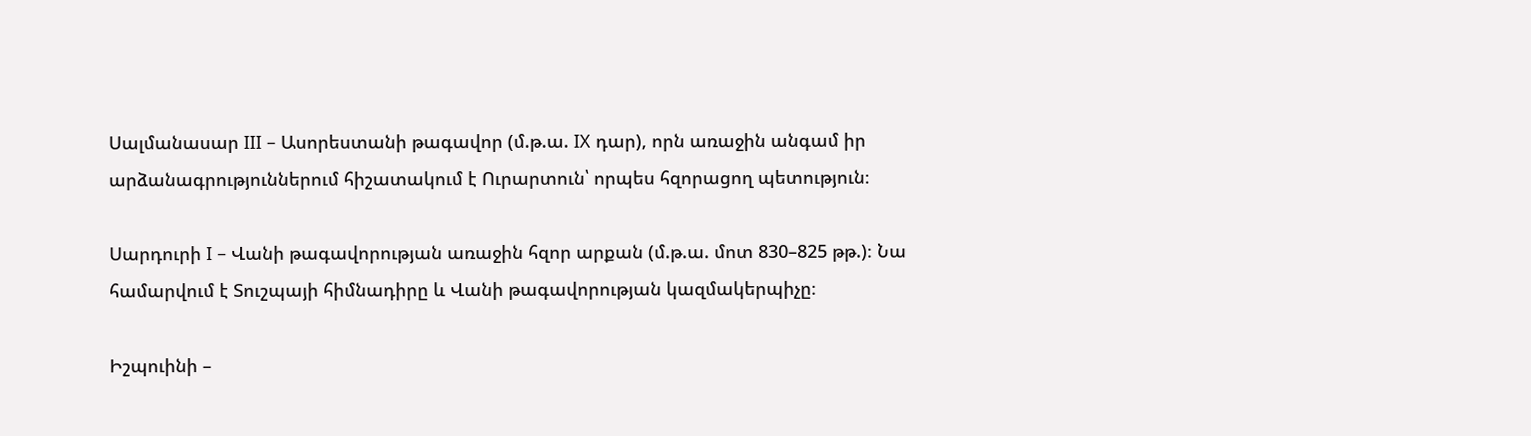Սալմանասար III – Ասորեստանի թագավոր (մ.թ.ա. IX դար), որն առաջին անգամ իր արձանագրություններում հիշատակում է Ուրարտուն՝ որպես հզորացող պետություն։

Սարդուրի I – Վանի թագավորության առաջին հզոր արքան (մ.թ.ա. մոտ 830–825 թթ.)։ Նա համարվում է Տուշպայի հիմնադիրը և Վանի թագավորության կազմակերպիչը։

Իշպուինի –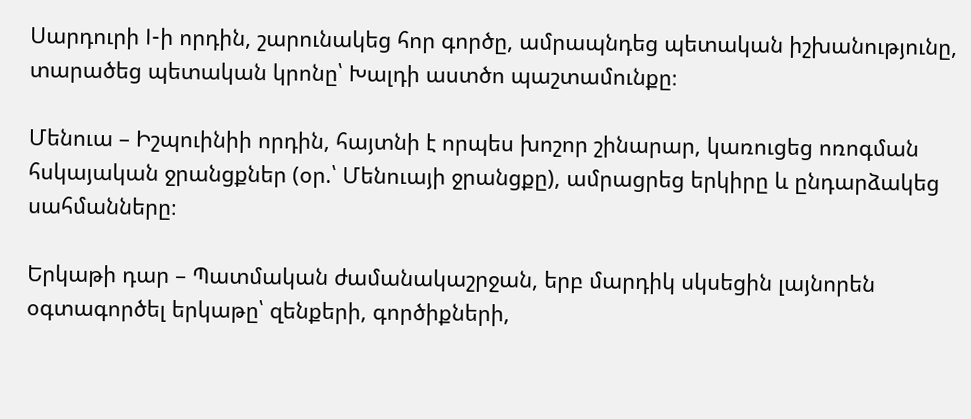Սարդուրի I-ի որդին, շարունակեց հոր գործը, ամրապնդեց պետական իշխանությունը, տարածեց պետական կրոնը՝ Խալդի աստծո պաշտամունքը։

Մենուա – Իշպուինիի որդին, հայտնի է որպես խոշոր շինարար, կառուցեց ոռոգման հսկայական ջրանցքներ (օր.՝ Մենուայի ջրանցքը), ամրացրեց երկիրը և ընդարձակեց սահմանները։

Երկաթի դար – Պատմական ժամանակաշրջան, երբ մարդիկ սկսեցին լայնորեն օգտագործել երկաթը՝ զենքերի, գործիքների,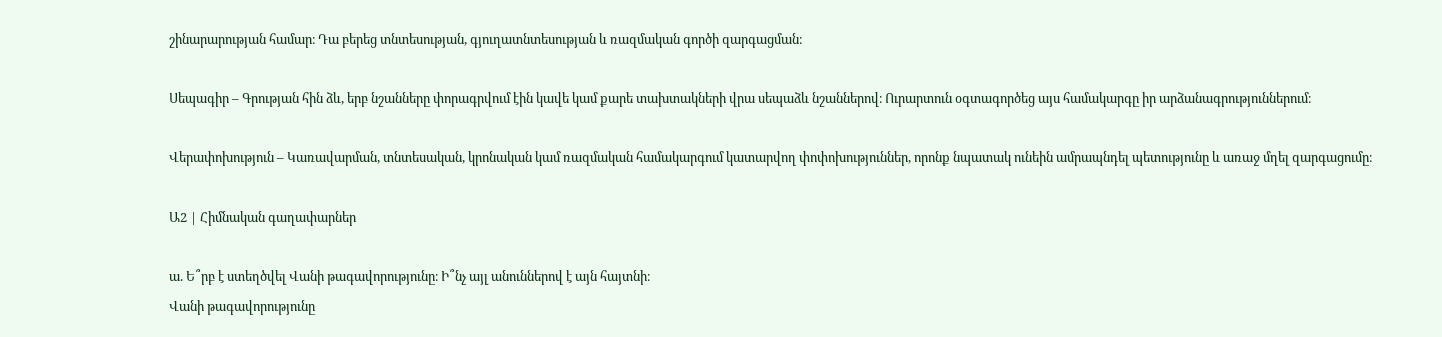շինարարության համար։ Դա բերեց տնտեսության, գյուղատնտեսության և ռազմական գործի զարգացման։

Սեպագիր – Գրության հին ձև, երբ նշանները փորագրվում էին կավե կամ քարե տախտակների վրա սեպաձև նշաններով։ Ուրարտուն օգտագործեց այս համակարգը իր արձանագրություններում։

Վերափոխություն – Կառավարման, տնտեսական, կրոնական կամ ռազմական համակարգում կատարվող փոփոխություններ, որոնք նպատակ ունեին ամրապնդել պետությունը և առաջ մղել զարգացումը։

Ա2 | Հիմնական գաղափարներ

ա. Ե՞րբ է ստեղծվել Վանի թագավորությունը։ Ի՞նչ այլ անուններով է այն հայտնի։
Վանի թագավորությունը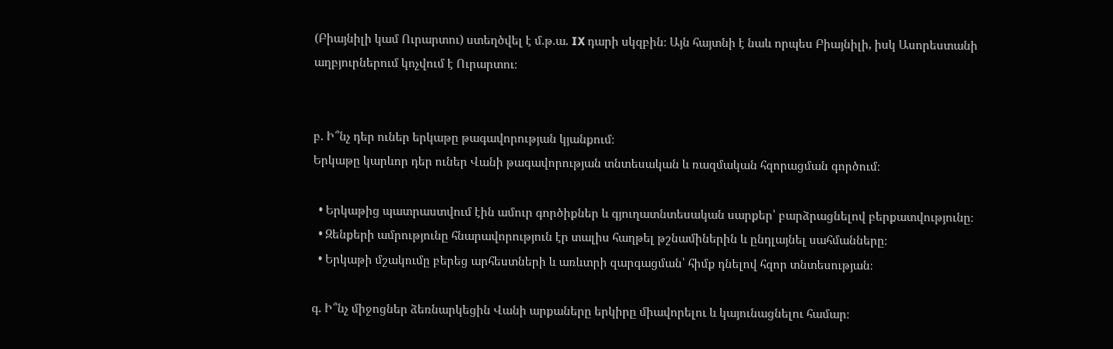(Բիայնիլի կամ Ուրարտու) ստեղծվել է մ.թ.ա. IX դարի սկզբին։ Այն հայտնի է նաև որպես Բիայնիլի, իսկ Ասորեստանի աղբյուրներում կոչվում է Ուրարտու։


բ. Ի՞նչ դեր ուներ երկաթը թագավորության կյանքում։
Երկաթը կարևոր դեր ուներ Վանի թագավորության տնտեսական և ռազմական հզորացման գործում։

  • Երկաթից պատրաստվում էին ամուր գործիքներ և գյուղատնտեսական սարքեր՝ բարձրացնելով բերքատվությունը։
  • Զենքերի ամրությունը հնարավորություն էր տալիս հաղթել թշնամիներին և ընդլայնել սահմանները։
  • Երկաթի մշակումը բերեց արհեստների և առևտրի զարգացման՝ հիմք դնելով հզոր տնտեսության։

գ. Ի՞նչ միջոցներ ձեռնարկեցին Վանի արքաները երկիրը միավորելու և կայունացնելու համար։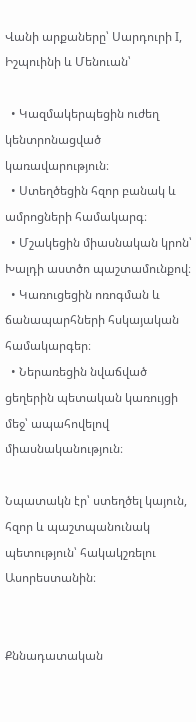Վանի արքաները՝ Սարդուրի I, Իշպուինի և Մենուան՝

  • Կազմակերպեցին ուժեղ կենտրոնացված կառավարություն։
  • Ստեղծեցին հզոր բանակ և ամրոցների համակարգ։
  • Մշակեցին միասնական կրոն՝ Խալդի աստծո պաշտամունքով։
  • Կառուցեցին ոռոգման և ճանապարհների հսկայական համակարգեր։
  • Ներառեցին նվաճված ցեղերին պետական կառույցի մեջ՝ ապահովելով միասնականություն։

Նպատակն էր՝ ստեղծել կայուն, հզոր և պաշտպանունակ պետություն՝ հակակշռելու Ասորեստանին։


Քննադատական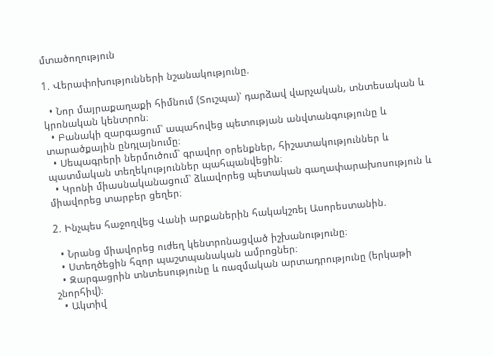մտածողություն

1. Վերափոխությունների նշանակությունը.

  • Նոր մայրաքաղաքի հիմնում (Տուշպա)՝ դարձավ վարչական, տնտեսական և կրոնական կենտրոն։
  • Բանակի զարգացում՝ ապահովեց պետության անվտանգությունը և տարածքային ընդլայնումը։
  • Սեպագրերի ներմուծում՝ գրավոր օրենքներ, հիշատակություններ և պատմական տեղեկություններ պահպանվեցին։
  • Կրոնի միասնականացում՝ ձևավորեց պետական գաղափարախոսություն և միավորեց տարբեր ցեղեր։

2. Ինչպես հաջողվեց Վանի արքաներին հակակշռել Ասորեստանին.

  • Նրանց միավորեց ուժեղ կենտրոնացված իշխանությունը։
  • Ստեղծեցին հզոր պաշտպանական ամրոցներ։
  • Զարգացրին տնտեսությունը և ռազմական արտադրությունը (երկաթի շնորհիվ)։
  • Ակտիվ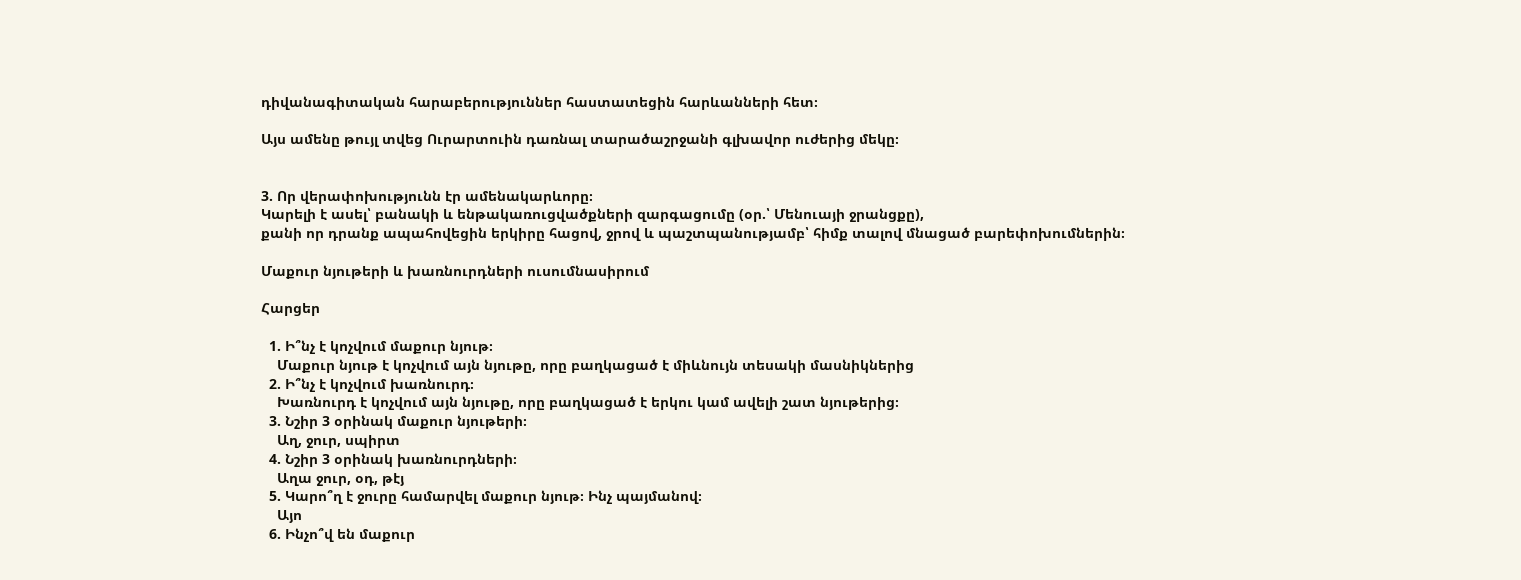դիվանագիտական հարաբերություններ հաստատեցին հարևանների հետ։

Այս ամենը թույլ տվեց Ուրարտուին դառնալ տարածաշրջանի գլխավոր ուժերից մեկը։


3. Որ վերափոխությունն էր ամենակարևորը։
Կարելի է ասել՝ բանակի և ենթակառուցվածքների զարգացումը (օր.՝ Մենուայի ջրանցքը),
քանի որ դրանք ապահովեցին երկիրը հացով, ջրով և պաշտպանությամբ՝ հիմք տալով մնացած բարեփոխումներին։

Մաքուր նյութերի և խառնուրդների ուսումնասիրում

Հարցեր

  1. Ի՞նչ է կոչվում մաքուր նյութ։
    Մաքուր նյութ է կոչվում այն նյութը, որը բաղկացած է միևնույն տեսակի մասնիկներից
  2. Ի՞նչ է կոչվում խառնուրդ։
    Խառնուրդ է կոչվում այն նյութը, որը բաղկացած է երկու կամ ավելի շատ նյութերից։
  3. Նշիր 3 օրինակ մաքուր նյութերի։
    Աղ, ջուր, սպիրտ
  4. Նշիր 3 օրինակ խառնուրդների։
    Աղա ջուր, օդ, թէյ
  5. Կարո՞ղ է ջուրը համարվել մաքուր նյութ։ Ինչ պայմանով։
    Այո
  6. Ինչո՞վ են մաքուր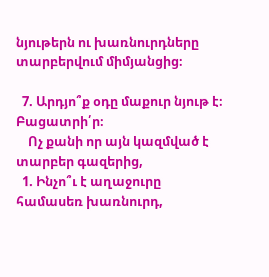նյութերն ու խառնուրդները տարբերվում միմյանցից։

  7. Արդյո՞ք օդը մաքուր նյութ է։ Բացատրի՛ր։
    Ոչ քանի որ այն կազմված է տարբեր գազերից,
  1. Ինչո՞ւ է աղաջուրը համասեռ խառնուրդ,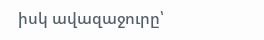իսկ ավազաջուրը՝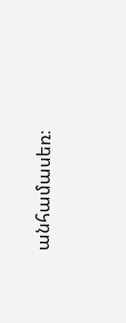անհամասեռ։